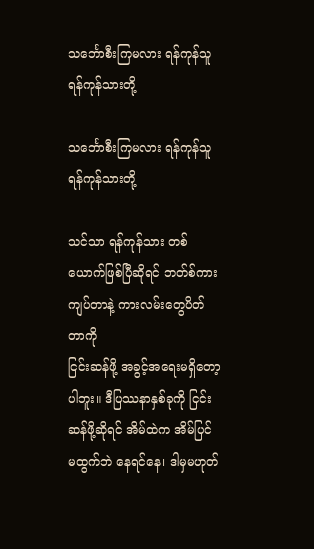သင်္ဘောစီးကြမလား ရန်ကုန်သူ ရန်ကုန်သားတို့

သင်္ဘောစီးကြမလား ရန်ကုန်သူ ရန်ကုန်သားတို့

သင်သာ ရန်ကုန်သား တစ်ယောက်ဖြစ်ပြီဆိုရင် ဘတ်စ်ကားကျပ်တာနဲ့ ကားလမ်းတွေပိတ်တာကို
ငြင်းဆန်ဖို့ အခွင့်အရေးမရှိတော့ပါဘူး။ ဒီပြဿနာနှစ်ခုကို ငြင်းဆန်ဖို့ဆိုရင် အိမ်ထဲက အိမ်ပြင်
မထွက်ဘဲ နေရင်နေ၊ ဒါမှမဟုတ်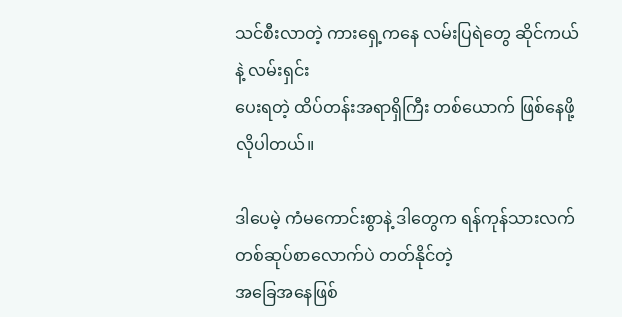သင်စီးလာတဲ့ ကားရှေ့ကနေ လမ်းပြရဲတွေ ဆိုင်ကယ်နဲ့ လမ်းရှင်း
ပေးရတဲ့ ထိပ်တန်းအရာရှိကြီး တစ်ယောက် ဖြစ်နေဖို့လိုပါတယ်။

ဒါပေမဲ့ ကံမကောင်းစွာနဲ့ ဒါတွေက ရန်ကုန်သားလက်တစ်ဆုပ်စာလောက်ပဲ တတ်နိုင်တဲ့
အခြေအနေဖြစ်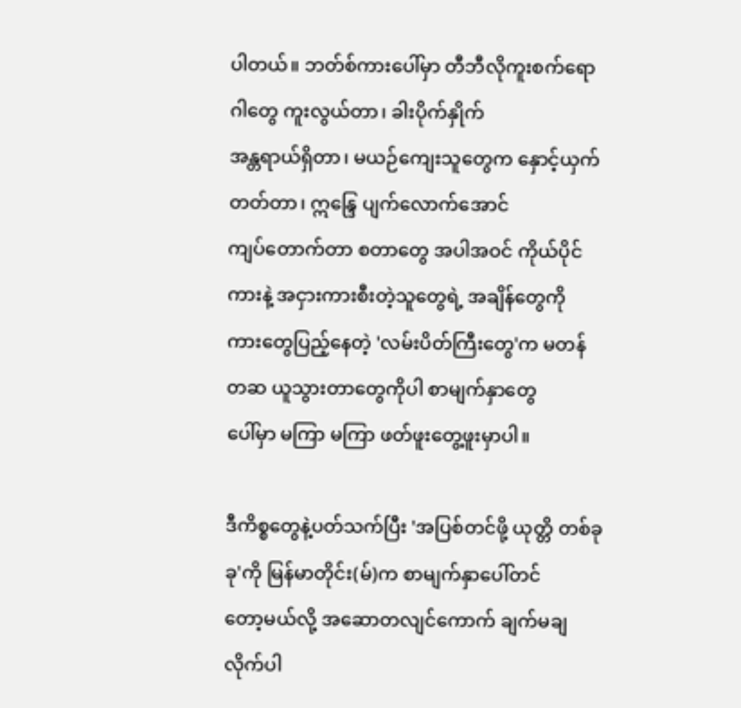ပါတယ်။ ဘတ်စ်ကားပေါ်မှာ တီဘီလိုကူးစက်ရောဂါတွေ ကူးလွယ်တာ၊ ခါးပိုက်နှိုက်
အန္တရာယ်ရှိတာ၊ မယဉ်ကျေးသူတွေက နှောင့်ယှက်တတ်တာ၊ ဣန္ဒြေ ပျက်လောက်အောင်
ကျပ်တောက်တာ စတာတွေ အပါအဝင် ကိုယ်ပိုင်ကားနဲ့ အငှားကားစီးတဲ့သူတွေရဲ့ အချိန်တွေကို
ကားတွေပြည့်နေတဲ့ 'လမ်းပိတ်ကြီးတွေ'က မတန်တဆ ယူသွားတာတွေကိုပါ စာမျက်နှာတွေ
ပေါ်မှာ မကြာ မကြာ ဖတ်ဖူးတွေ့ဖူးမှာပါ။

ဒီကိစ္စတွေနဲ့ပတ်သက်ပြီး 'အပြစ်တင်ဖို့ ယုတ္တိ တစ်ခုခု'ကို မြန်မာတိုင်း(မ်)က စာမျက်နှာပေါ်တင်
တော့မယ်လို့ အဆောတလျင်ကောက် ချက်မချလိုက်ပါ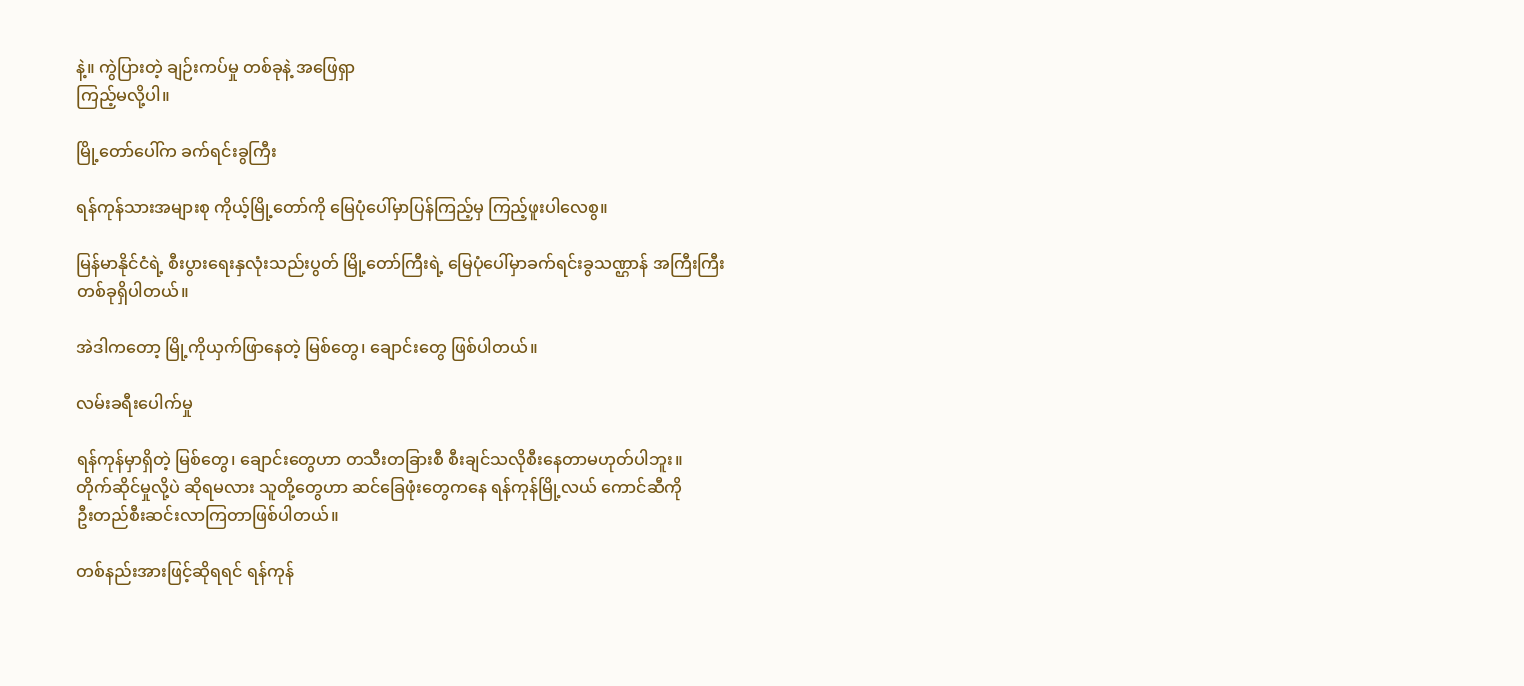နဲ့။ ကွဲပြားတဲ့ ချဉ်းကပ်မှု တစ်ခုနဲ့ အဖြေရှာ
ကြည့်မလို့ပါ။

မြို့တော်ပေါ်က ခက်ရင်းခွကြီး

ရန်ကုန်သားအများစု ကိုယ့်မြို့တော်ကို မြေပုံပေါ်မှာပြန်ကြည့်မှ ကြည့်ဖူးပါလေစွ။

မြန်မာနိုင်ငံရဲ့ စီးပွားရေးနှလုံးသည်းပွတ် မြို့တော်ကြီးရဲ့ မြေပုံပေါ်မှာခက်ရင်းခွသဏ္ဌာန် အကြီးကြီး
တစ်ခုရှိပါတယ်။

အဲဒါကတော့ မြို့ကိုယှက်ဖြာနေတဲ့ မြစ်တွေ၊ ချောင်းတွေ ဖြစ်ပါတယ်။

လမ်းခရီးပေါက်မှု

ရန်ကုန်မှာရှိတဲ့ မြစ်တွေ၊ ချောင်းတွေဟာ တသီးတခြားစီ စီးချင်သလိုစီးနေတာမဟုတ်ပါဘူး။
တိုက်ဆိုင်မှုလို့ပဲ ဆိုရမလား သူတို့တွေဟာ ဆင်ခြေဖုံးတွေကနေ ရန်ကုန်မြို့လယ် ကောင်ဆီကို
ဦးတည်စီးဆင်းလာကြတာဖြစ်ပါတယ်။

တစ်နည်းအားဖြင့်ဆိုရရင် ရန်ကုန်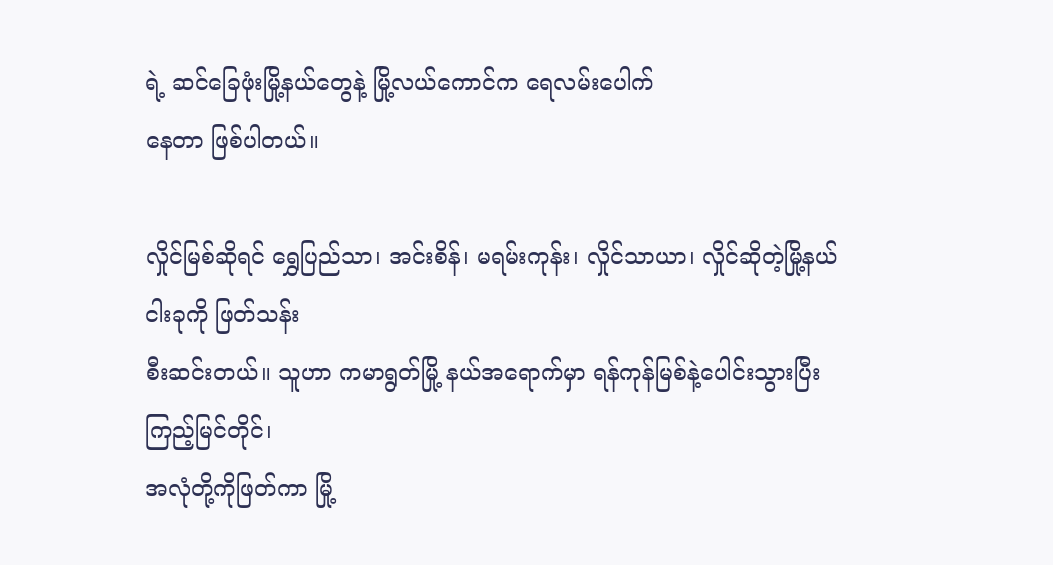ရဲ့ ဆင်ခြေဖုံးမြို့နယ်တွေနဲ့ မြို့လယ်ကောင်က ရေလမ်းပေါက်
နေတာ ဖြစ်ပါတယ်။

လှိုင်မြစ်ဆိုရင် ရွှေပြည်သာ၊ အင်းစိန်၊ မရမ်းကုန်း၊ လှိုင်သာယာ၊ လှိုင်ဆိုတဲ့မြို့နယ် ငါးခုကို ဖြတ်သန်း
စီးဆင်းတယ်။ သူဟာ ကမာရွတ်မြို့ နယ်အရောက်မှာ ရန်ကုန်မြစ်နဲ့ပေါင်းသွားပြီး ကြည့်မြင်တိုင်၊
အလုံတို့ကိုဖြတ်ကာ မြို့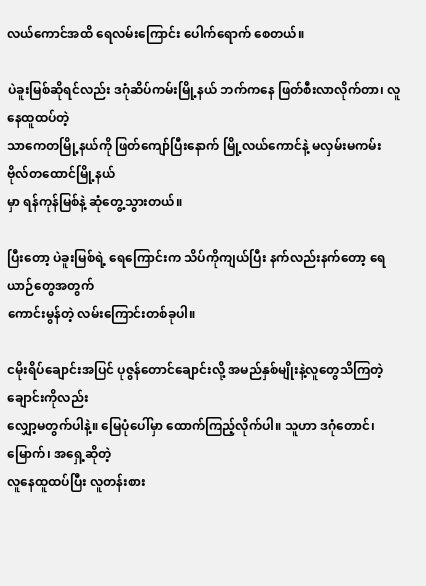လယ်ကောင်အထိ ရေလမ်းကြောင်း ပေါက်ရောက် စေတယ်။

ပဲခူးမြစ်ဆိုရင်လည်း ဒဂုံဆိပ်ကမ်းမြို့နယ် ဘက်ကနေ ဖြတ်စီးလာလိုက်တာ၊ လူနေထူထပ်တဲ့
သာကေတမြို့နယ်ကို ဖြတ်ကျော်ပြီးနောက် မြို့လယ်ကောင်နဲ့ မလှမ်းမကမ်း ဗိုလ်တထောင်မြို့နယ်
မှာ ရန်ကုန်မြစ်နဲ့ ဆုံတွေ့သွားတယ်။

ပြီးတော့ ပဲခူးမြစ်ရဲ့ ရေကြောင်းက သိပ်ကိုကျယ်ပြီး နက်လည်းနက်တော့ ရေယာဉ်တွေအတွက်
ကောင်းမွန်တဲ့ လမ်းကြောင်းတစ်ခုပါ။

ငမိုးရိပ်ချောင်းအပြင် ပုဇွန်တောင်ချောင်းလို့ အမည်နှစ်မျိုးနဲ့လူတွေသိကြတဲ့ ချောင်းကိုလည်း
လျှော့မတွက်ပါနဲ့။ မြေပုံပေါ်မှာ ထောက်ကြည့်လိုက်ပါ။ သူဟာ ဒဂုံတောင်၊ မြောက်၊ အရှေ့ဆိုတဲ့
လူနေထူထပ်ပြီး လူတန်းစား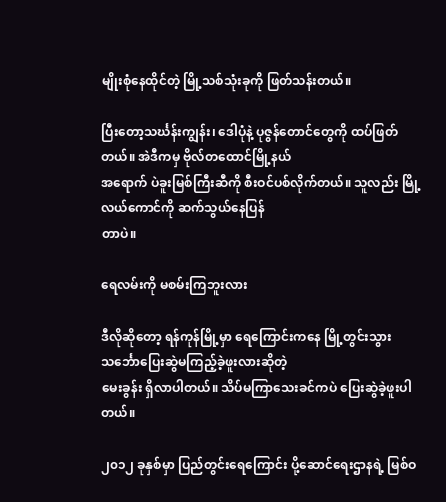မျိုးစုံနေထိုင်တဲ့ မြို့သစ်သုံးခုကို ဖြတ်သန်းတယ်။

ပြီးတော့သင်္ဃန်းကျွန်း၊ ဒေါပုံနဲ့ ပုဇွန်တောင်တွေကို ထပ်ဖြတ်တယ်။ အဲဒီကမှ ဗိုလ်တထောင်မြို့နယ်
အရောက် ပဲခူးမြစ်ကြီးဆီကို စီးဝင်ပစ်လိုက်တယ်။ သူလည်း မြို့လယ်ကောင်ကို ဆက်သွယ်နေပြန်
တာပဲ။

ရေလမ်းကို မစမ်းကြဘူးလား

ဒီလိုဆိုတော့ ရန်ကုန်မြို့မှာ ရေကြောင်းကနေ မြို့တွင်းသွား သင်္ဘောပြေးဆွဲမကြည့်ခဲ့ဖူးလားဆိုတဲ့
မေးခွန်း ရှိလာပါတယ်။ သိပ်မကြာသေးခင်ကပဲ ပြေးဆွဲခဲ့ဖူးပါတယ်။

၂၀၁၂ ခုနှစ်မှာ ပြည်တွင်းရေကြောင်း ပို့ဆောင်ရေးဌာနရဲ့ မြစ်ဝ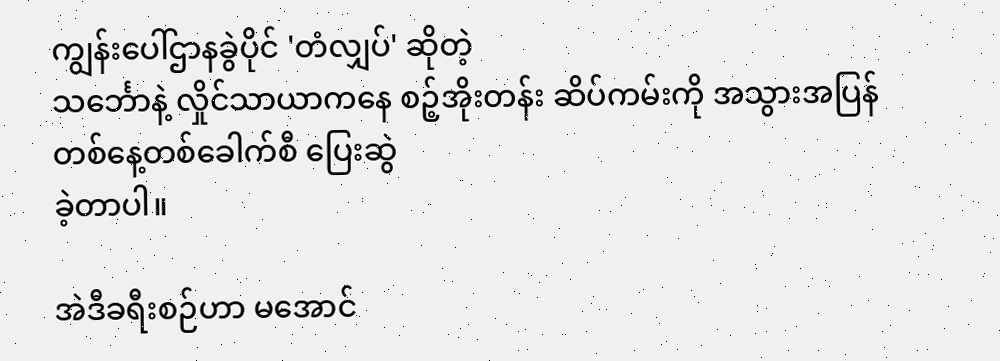ကျွန်းပေါ်ဌာနခွဲပိုင် 'တံလျှပ်' ဆိုတဲ့
သင်္ဘောနဲ့ လှိုင်သာယာကနေ စဉ့်အိုးတန်း ဆိပ်ကမ်းကို အသွားအပြန် တစ်နေ့တစ်ခေါက်စီ ပြေးဆွဲ
ခဲ့တာပါ။

အဲဒီခရီးစဉ်ဟာ မအောင်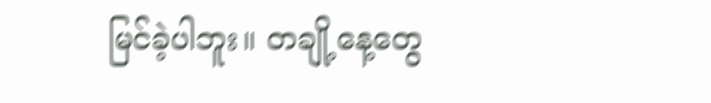မြင်ခဲ့ပါဘူး။ တချို့နေ့တွေ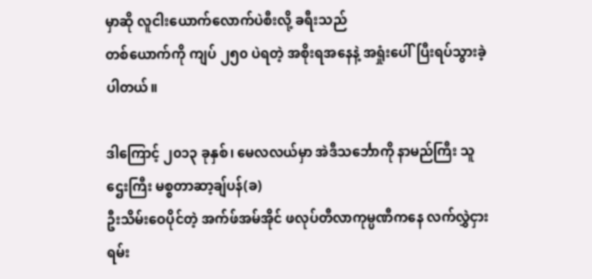မှာဆို လူငါးယောက်လောက်ပဲစီးလို့ ခရီးသည်
တစ်ယောက်ကို ကျပ် ၂၅၀ ပဲရတဲ့ အစိုးရအနေနဲ့ အရှုံးပေါ်ပြီးရပ်သွားခဲ့ပါတယ်။

ဒါကြောင့် ၂၀၁၃ ခုနှစ်၊ မေလလယ်မှာ အဲဒီသင်္ဘောကို နာမည်ကြီး သူဌေးကြီး မစ္စတာဆာ့ချ်ပန်(ခ)
ဦးသိမ်းဝေပိုင်တဲ့ အက်ဖ်အမ်အိုင် ဖလုပ်တီလာကုမ္ပဏီကနေ လက်လွှဲငှားရမ်း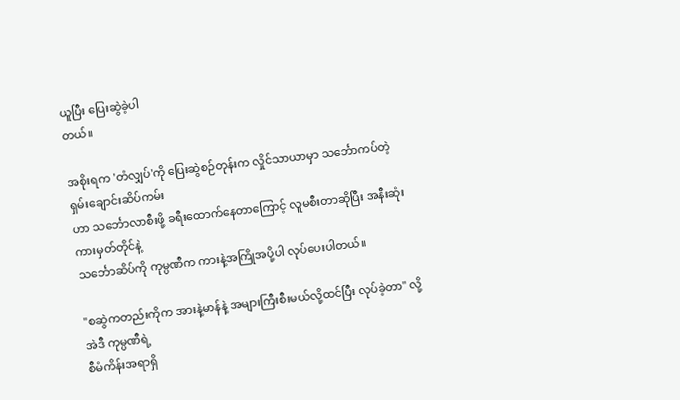ယူပြီး ပြေးဆွဲခဲ့ပါ
တယ်။

အစိုးရက 'တံလျှပ်'ကို ပြေးဆွဲစဉ်တုန်းက လှိုင်သာယာမှာ သင်္ဘောကပ်တဲ့ ရှမ်းချောင်းဆိပ်ကမ်း
ဟာ သင်္ဘောလာစီးဖို့ ခရီးထောက်နေတာကြောင့် လူမစီးတာဆိုပြီး အနီးဆုံးကားမှတ်တိုင်နဲ့
သင်္ဘောဆိပ်ကို ကုမ္ပဏီက ကားနဲ့အကြိုအပို့ပါ လုပ်ပေးပါတယ်။

"စဆွဲကတည်းကိုက အားနဲ့မာန်နဲ့ အများကြီးစီးမယ်လို့ထင်ပြီး လုပ်ခဲ့တာ" လို့ အဲဒီ ကုမ္ပဏီရဲ့
စီမံကိန်းအရာရှိ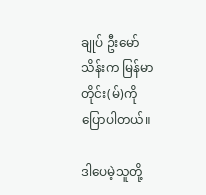ချုပ် ဦးမော်သိန်းက မြန်မာတိုင်း(မ်)ကို ပြောပါတယ်။

ဒါပေမဲ့သူတို့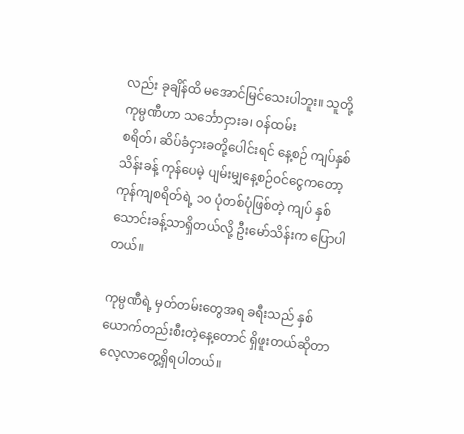လည်း ခုချိန်ထိ မအောင်မြင်သေးပါဘူး။ သူတို့ ကုမ္ပဏီဟာ သင်္ဘောငှားခ၊ ၀န်ထမ်း
စရိတ်၊ ဆိပ်ခံငှားခတို့ပေါင်းရင် နေ့စဉ် ကျပ်နှစ်သိန်းခန့် ကုန်ပေမဲ့ ပျမ်းမျှနေ့စဉ်ဝင်ငွေကတော့
ကုန်ကျစရိတ်ရဲ့ ၁၀ ပုံတစ်ပုံဖြစ်တဲ့ ကျပ် နှစ်သောင်းခန့်သာရှိတယ်လို့ ဦးမော်သိန်းက ပြောပါတယ်။

ကုမ္ပဏီရဲ့ မှတ်တမ်းတွေအရ ခရီးသည် နှစ်ယောက်တည်းစီးတဲ့နေ့တောင် ရှိဖူးတယ်ဆိုတာ
လေ့လာတွေ့ရှိရပါတယ်။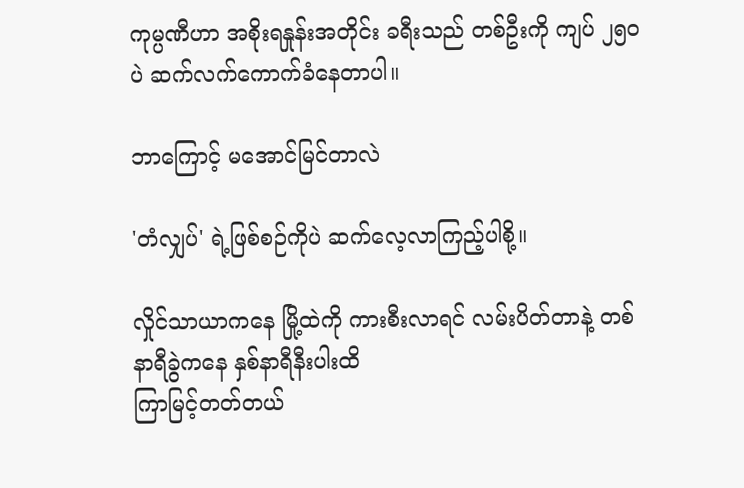ကုမ္ပဏီဟာ အစိုးရနှုန်းအတိုင်း ခရီးသည် တစ်ဦးကို ကျပ် ၂၅၀ ပဲ ဆက်လက်ကောက်ခံနေတာပါ။

ဘာကြောင့် မအောင်မြင်တာလဲ

'တံလျှပ်' ရဲ့ဖြစ်စဉ်ကိုပဲ ဆက်လေ့လာကြည့်ပါစို့။

လှိုင်သာယာကနေ မြို့ထဲကို ကားစီးလာရင် လမ်းပိတ်တာနဲ့ တစ်နာရီခွဲကနေ နှစ်နာရီနီးပါးထိ
ကြာမြင့်တတ်တယ်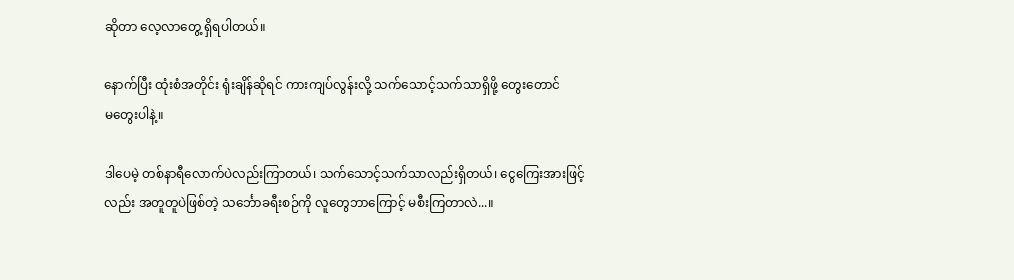ဆိုတာ လေ့လာတွေ့ ရှိရပါတယ်။

နောက်ပြီး ထုံးစံအတိုင်း ရုံးချိန်ဆိုရင် ကားကျပ်လွန်းလို့ သက်သောင့်သက်သာရှိဖို့ တွေးတောင်
မတွေးပါနဲ့။

ဒါပေမဲ့ တစ်နာရီလောက်ပဲလည်းကြာတယ်၊ သက်သောင့်သက်သာလည်းရှိတယ်၊ ငွေကြေးအားဖြင့်
လည်း အတူတူပဲဖြစ်တဲ့ သင်္ဘောခရီးစဉ်ကို လူတွေဘာကြောင့် မစီးကြတာလဲ...။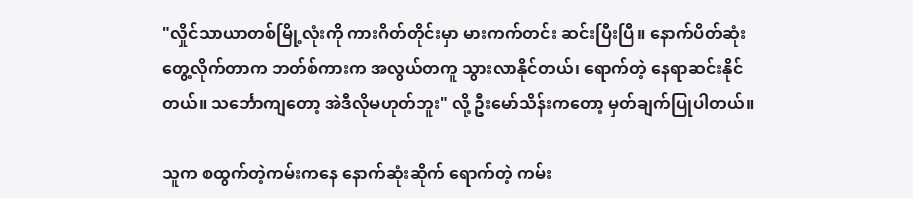"လှိုင်သာယာတစ်မြို့လုံးကို ကားဂိတ်တိုင်းမှာ မားကက်တင်း ဆင်းပြီးပြီ။ နောက်ပိတ်ဆုံး
တွေ့လိုက်တာက ဘတ်စ်ကားက အလွယ်တကူ သွားလာနိုင်တယ်၊ ရောက်တဲ့ နေရာဆင်းနိုင်
တယ်။ သင်္ဘောကျတော့ အဲဒီလိုမဟုတ်ဘူး" လို့ ဦးမော်သိန်းကတော့ မှတ်ချက်ပြုပါတယ်။

သူက စထွက်တဲ့ကမ်းကနေ နောက်ဆုံးဆိုက် ရောက်တဲ့ ကမ်း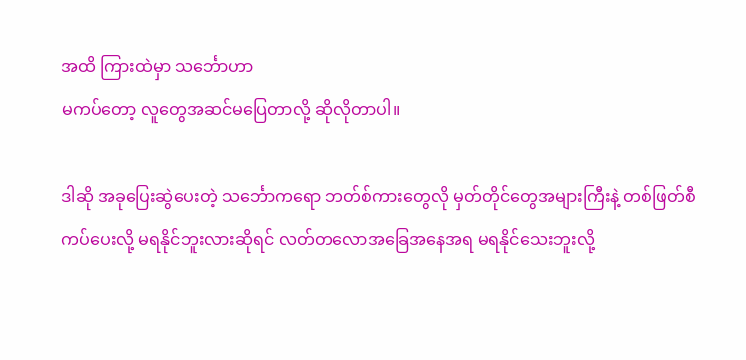အထိ ကြားထဲမှာ သင်္ဘောဟာ
မကပ်တော့ လူတွေအဆင်မပြေတာလို့ ဆိုလိုတာပါ။

ဒါဆို အခုပြေးဆွဲပေးတဲ့ သင်္ဘောကရော ဘတ်စ်ကားတွေလို မှတ်တိုင်တွေအများကြီးနဲ့ တစ်ဖြတ်စီ
ကပ်ပေးလို့ မရနိုင်ဘူးလားဆိုရင် လတ်တလောအခြေအနေအရ မရနိုင်သေးဘူးလို့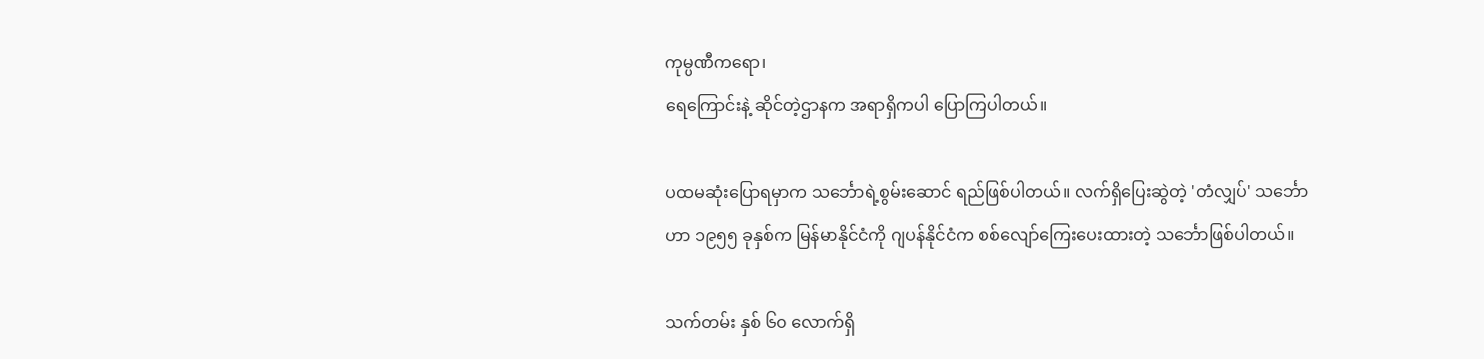ကုမ္ပဏီကရော၊
ရေကြောင်းနဲ့ ဆိုင်တဲ့ဌာနက အရာရှိကပါ ပြောကြပါတယ်။

ပထမဆုံးပြောရမှာက သင်္ဘောရဲ့စွမ်းဆောင် ရည်ဖြစ်ပါတယ်။ လက်ရှိပြေးဆွဲတဲ့ 'တံလျှပ်' သင်္ဘော
ဟာ ၁၉၅၅ ခုနှစ်က မြန်မာနိုင်ငံကို ဂျပန်နိုင်ငံက စစ်လျော်ကြေးပေးထားတဲ့ သင်္ဘောဖြစ်ပါတယ်။

သက်တမ်း နှစ် ၆၀ လောက်ရှိ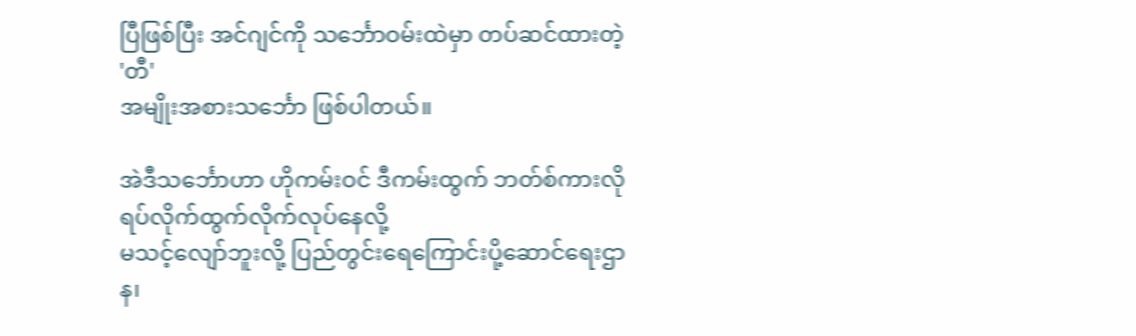ပြီဖြစ်ပြီး အင်ဂျင်ကို သင်္ဘောဝမ်းထဲမှာ တပ်ဆင်ထားတဲ့ 'တီ'
အမျိုးအစားသင်္ဘော ဖြစ်ပါတယ်။

အဲဒီသင်္ဘောဟာ ဟိုကမ်းဝင် ဒီကမ်းထွက် ဘတ်စ်ကားလို ရပ်လိုက်ထွက်လိုက်လုပ်နေလို့
မသင့်လျော်ဘူးလို့ ပြည်တွင်းရေကြောင်းပို့ဆောင်ရေးဌာန၊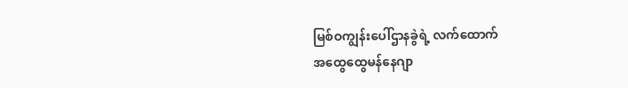မြစ်ဝကျွန်းပေါ်ဌာနခွဲရဲ့ လက်ထောက်
အထွေထွေမန်နေဂျာ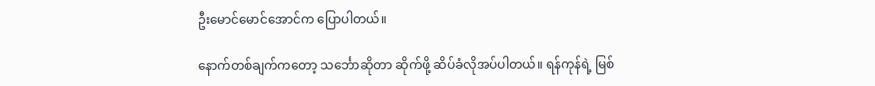ဦးမောင်မောင်အောင်က ပြောပါတယ်။

နောက်တစ်ချက်ကတော့ သင်္ဘောဆိုတာ ဆိုက်ဖို့ ဆိပ်ခံလိုအပ်ပါတယ်။ ရန်ကုန်ရဲ့ မြစ်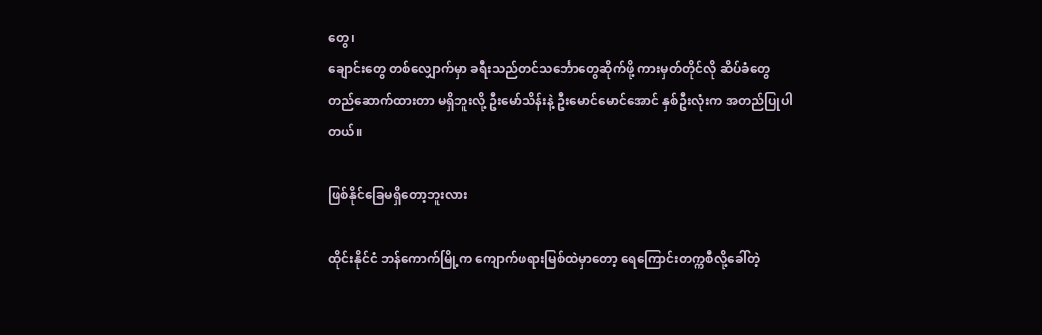တွေ၊
ချောင်းတွေ တစ်လျှောက်မှာ ခရီးသည်တင်သင်္ဘောတွေဆိုက်ဖို့ ကားမှတ်တိုင်လို ဆိပ်ခံတွေ
တည်ဆောက်ထားတာ မရှိဘူးလို့ ဦးမော်သိန်းနဲ့ ဦးမောင်မောင်အောင် နှစ်ဦးလုံးက အတည်ပြုပါ
တယ်။

ဖြစ်နိုင်ခြေမရှိတော့ဘူးလား

ထိုင်းနိုင်ငံ ဘန်ကောက်မြို့က ကျောက်ဖရားမြစ်ထဲမှာတော့ ရေကြောင်းတက္ကစီလို့ခေါ်တဲ့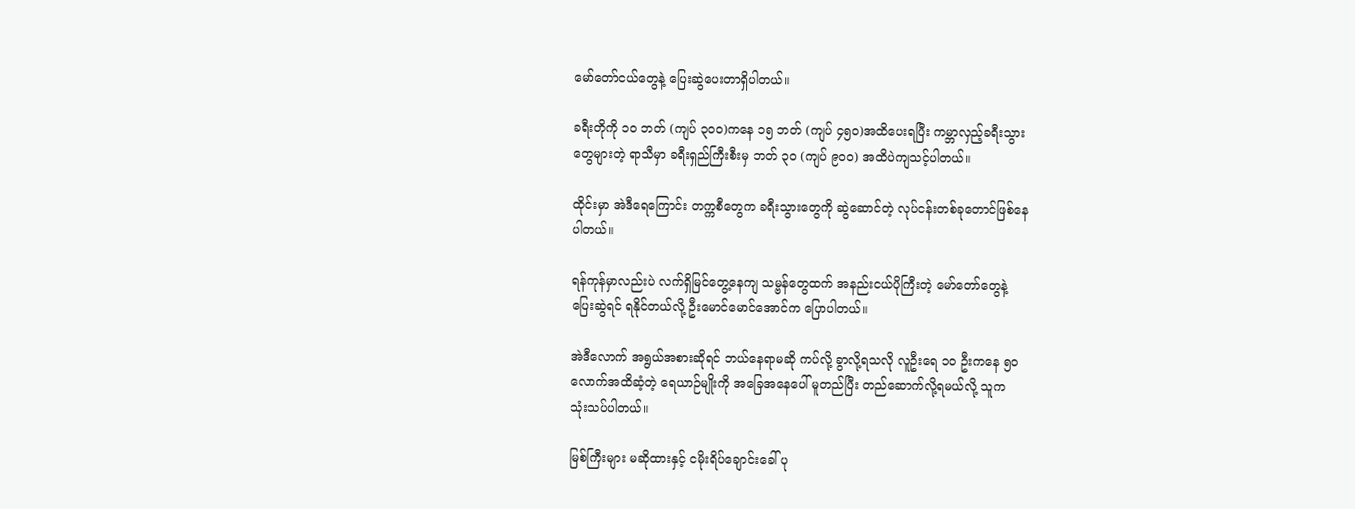မော်တော်ငယ်တွေနဲ့ ပြေးဆွဲပေးတာရှိပါတယ်။

ခရီးတိုကို ၁၀ ဘတ် (ကျပ် ၃၀၀)ကနေ ၁၅ ဘတ် (ကျပ် ၄၅၀)အထိပေးရပြီး ကမ္ဘာလှည့်ခရီးသွား
တွေများတဲ့ ရာသီမှာ ခရီးရှည်ကြီးစီးမှ ဘတ် ၃၀ (ကျပ် ၉၀၀) အထိပဲကျသင့်ပါတယ်။

ထိုင်းမှာ အဲဒီရေကြောင်း တက္ကစီတွေက ခရီးသွားတွေကို ဆွဲဆောင်တဲ့ လုပ်ငန်းတစ်ခုတောင်ဖြစ်နေ
ပါတယ်။

ရန်ကုန်မှာလည်းပဲ လက်ရှိမြင်တွေ့နေကျ သမ္ဗန်တွေထက် အနည်းငယ်ပိုကြီးတဲ့ မော်တော်တွေနဲ့
ပြေးဆွဲရင် ရနိုင်တယ်လို့ ဦးမောင်မောင်အောင်က ပြောပါတယ်။

အဲဒီလောက် အရွယ်အစားဆိုရင် ဘယ်နေရာမဆို ကပ်လို့ ခွာလို့ရသလို လူဦးရေ ၁၀ ဦးကနေ ၅၀
လောက်အထိဆံ့တဲ့ ရေယာဉ်မျိုးကို အခြေအနေပေါ် မူတည်ပြီး တည်ဆောက်လို့ရမယ်လို့ သူက
သုံးသပ်ပါတယ်။

မြစ်ကြီးများ မဆိုထားနှင့် ငမိုးရိပ်ချောင်းခေါ် ပု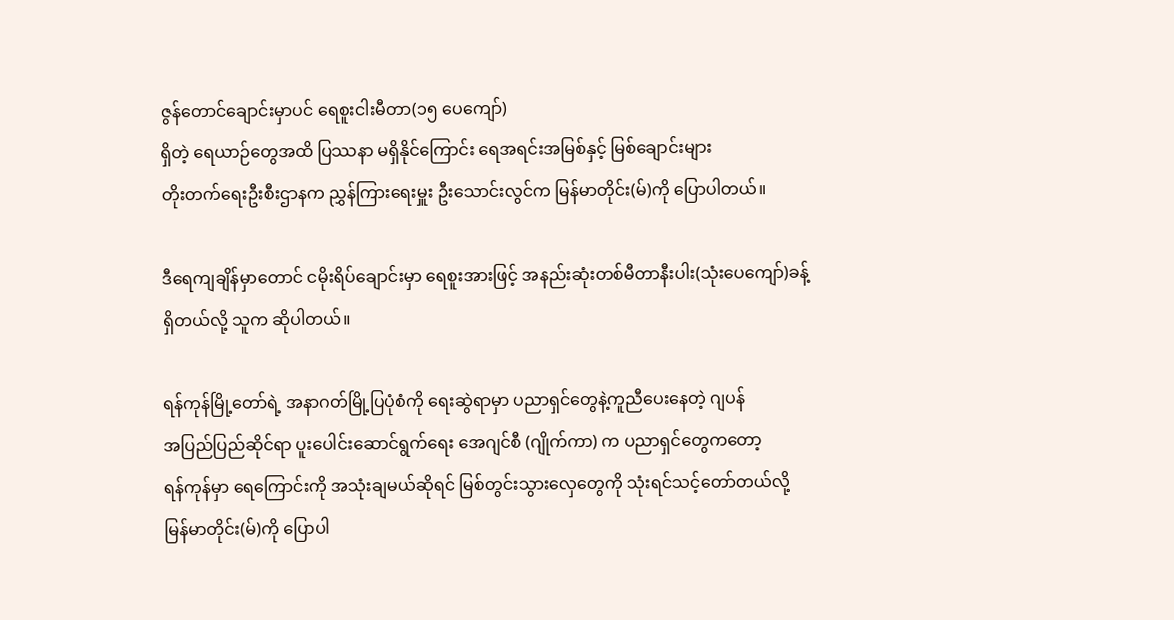ဇွန်တောင်ချောင်းမှာပင် ရေစူးငါးမီတာ(၁၅ ပေကျော်)
ရှိတဲ့ ရေယာဉ်တွေအထိ ပြဿနာ မရှိနိုင်ကြောင်း ရေအရင်းအမြစ်နှင့် မြစ်ချောင်းများ
တိုးတက်ရေးဦးစီးဌာနက ညွှန်ကြားရေးမှူး ဦးသောင်းလွင်က မြန်မာတိုင်း(မ်)ကို ပြောပါတယ်။

ဒီရေကျချိန်မှာတောင် ငမိုးရိပ်ချောင်းမှာ ရေစူးအားဖြင့် အနည်းဆုံးတစ်မီတာနီးပါး(သုံးပေကျော်)ခန့်
ရှိတယ်လို့ သူက ဆိုပါတယ်။

ရန်ကုန်မြို့တော်ရဲ့ အနာဂတ်မြို့ပြပုံစံကို ရေးဆွဲရာမှာ ပညာရှင်တွေနဲ့ကူညီပေးနေတဲ့ ဂျပန်
အပြည်ပြည်ဆိုင်ရာ ပူးပေါင်းဆောင်ရွက်ရေး အေဂျင်စီ (ဂျိုက်ကာ) က ပညာရှင်တွေကတော့
ရန်ကုန်မှာ ရေကြောင်းကို အသုံးချမယ်ဆိုရင် မြစ်တွင်းသွားလှေတွေကို သုံးရင်သင့်တော်တယ်လို့
မြန်မာတိုင်း(မ်)ကို ပြောပါ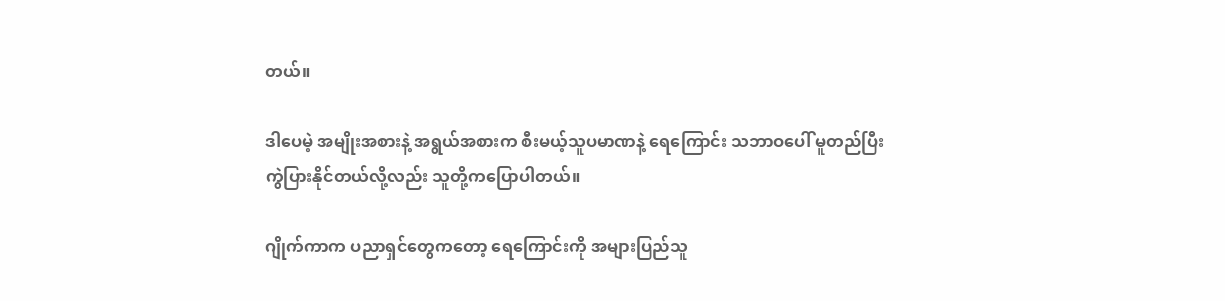တယ်။

ဒါပေမဲ့ အမျိုးအစားနဲ့ အရွယ်အစားက စီးမယ့်သူပမာဏနဲ့ ရေကြောင်း သဘာဝပေါ် မူတည်ပြီး
ကွဲပြားနိုင်တယ်လို့လည်း သူတို့ကပြောပါတယ်။

ဂျိုက်ကာက ပညာရှင်တွေကတော့ ရေကြောင်းကို အများပြည်သူ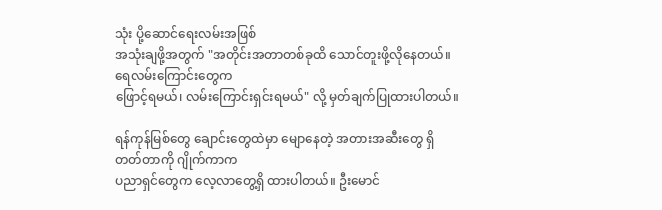သုံး ပို့ဆောင်ရေးလမ်းအဖြစ်
အသုံးချဖို့အတွက် "အတိုင်းအတာတစ်ခုထိ သောင်တူးဖို့လိုနေတယ်။ ရေလမ်းကြောင်းတွေက
ဖြောင့်ရမယ်၊ လမ်းကြောင်းရှင်းရမယ်" လို့ မှတ်ချက်ပြုထားပါတယ်။

ရန်ကုန်မြစ်တွေ ချောင်းတွေထဲမှာ မျောနေတဲ့ အတားအဆီးတွေ ရှိတတ်တာကို ဂျိုက်ကာက
ပညာရှင်တွေက လေ့လာတွေ့ရှိ ထားပါတယ်။ ဦးမောင်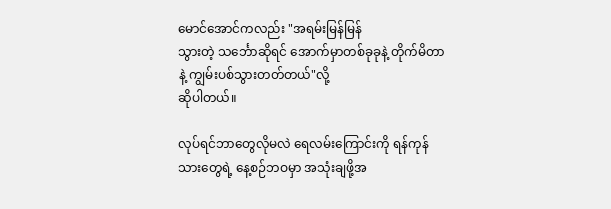မောင်အောင်ကလည်း "အရမ်းမြန်မြန်
သွားတဲ့ သင်္ဘောဆိုရင် အောက်မှာတစ်ခုခုနဲ့ တိုက်မိတာနဲ့ ကျွမ်းပစ်သွားတတ်တယ်"လို့
ဆိုပါတယ်။

လုပ်ရင်ဘာတွေလိုမလဲ ရေလမ်းကြောင်းကို ရန်ကုန်သားတွေရဲ့ နေ့စဉ်ဘဝမှာ အသုံးချဖို့အ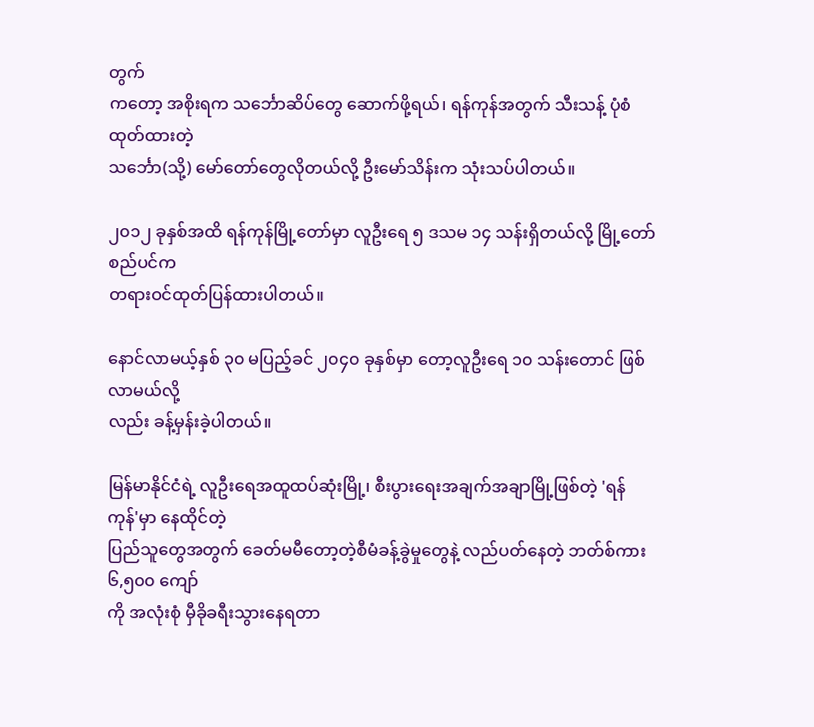တွက်
ကတော့ အစိုးရက သင်္ဘောဆိပ်တွေ ဆောက်ဖို့ရယ်၊ ရန်ကုန်အတွက် သီးသန့် ပုံစံထုတ်ထားတဲ့
သင်္ဘော(သို့) မော်တော်တွေလိုတယ်လို့ ဦးမော်သိန်းက သုံးသပ်ပါတယ်။

၂၀၁၂ ခုနှစ်အထိ ရန်ကုန်မြို့တော်မှာ လူဦးရေ ၅ ဒသမ ၁၄ သန်းရှိတယ်လို့ မြို့တော်စည်ပင်က
တရားဝင်ထုတ်ပြန်ထားပါတယ်။

နောင်လာမယ့်နှစ် ၃၀ မပြည့်ခင် ၂၀၄၀ ခုနှစ်မှာ တော့လူဦးရေ ၁၀ သန်းတောင် ဖြစ်လာမယ်လို့
လည်း ခန့်မှန်းခဲ့ပါတယ်။

မြန်မာနိုင်ငံရဲ့ လူဦးရေအထူထပ်ဆုံးမြို့၊ စီးပွားရေးအချက်အချာမြို့ဖြစ်တဲ့ 'ရန်ကုန်'မှာ နေထိုင်တဲ့
ပြည်သူတွေအတွက် ခေတ်မမီတော့တဲ့စီမံခန့်ခွဲမှုတွေနဲ့ လည်ပတ်နေတဲ့ ဘတ်စ်ကား ၆,၅၀၀ ကျော်
ကို အလုံးစုံ မှီခိုခရီးသွားနေရတာ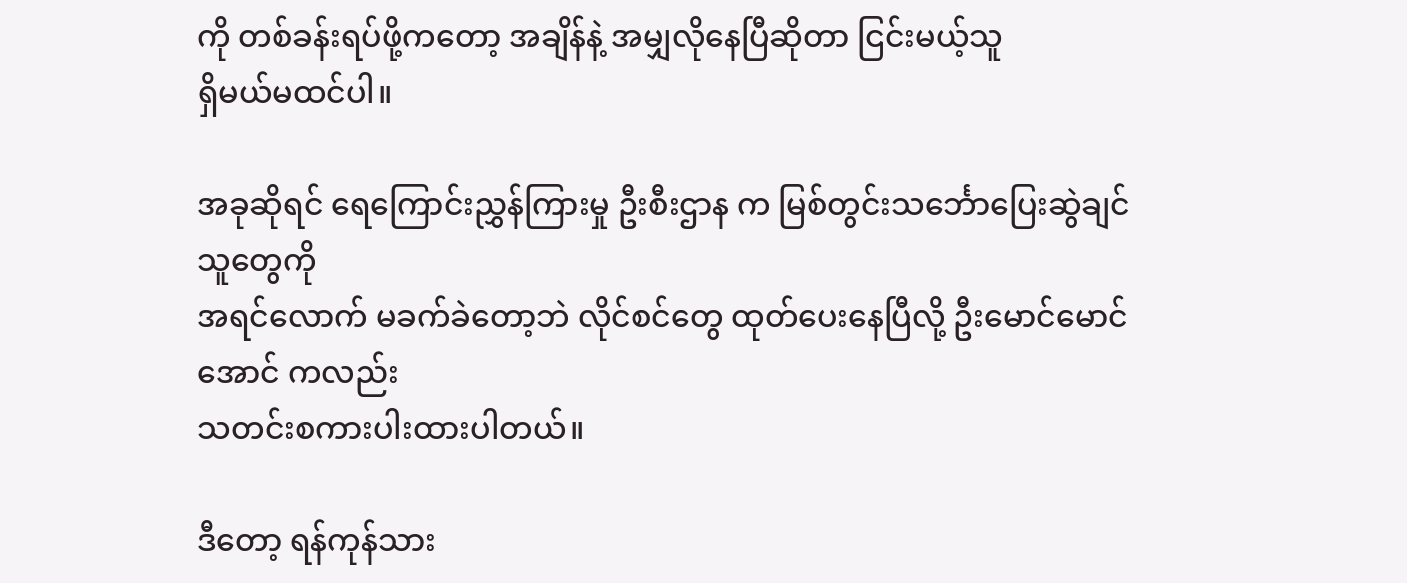ကို တစ်ခန်းရပ်ဖို့ကတော့ အချိန်နဲ့ အမျှလိုနေပြီဆိုတာ ငြင်းမယ့်သူ
ရှိမယ်မထင်ပါ။

အခုဆိုရင် ရေကြောင်းညွှန်ကြားမှု ဦးစီးဌာန က မြစ်တွင်းသင်္ဘောပြေးဆွဲချင်သူတွေကို
အရင်လောက် မခက်ခဲတော့ဘဲ လိုင်စင်တွေ ထုတ်ပေးနေပြီလို့ ဦးမောင်မောင်အောင် ကလည်း
သတင်းစကားပါးထားပါတယ်။

ဒီတော့ ရန်ကုန်သား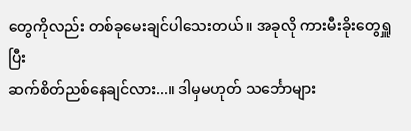တွေကိုလည်း တစ်ခုမေးချင်ပါသေးတယ်။ အခုလို ကားမီးခိုးတွေရှူပြီး
ဆက်စိတ်ညစ်နေချင်လား...။ ဒါမှမဟုတ် သင်္ဘောများ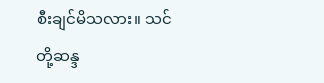စီးချင်မိသလား။ သင်တို့ဆန္ဒ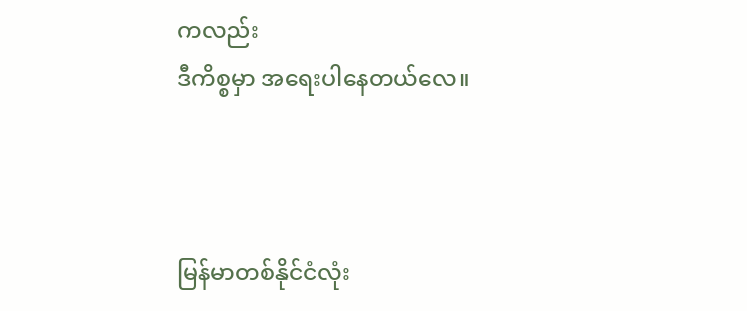ကလည်း
ဒီကိစ္စမှာ အရေးပါနေတယ်လေ။



မြန်မာတစ်နိုင်ငံလုံး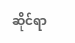ဆိုင်ရာ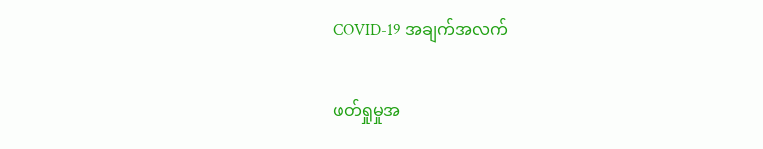COVID-19 အချက်အလက်

ဖတ်ရှုမှုအ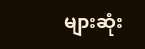များဆုံး